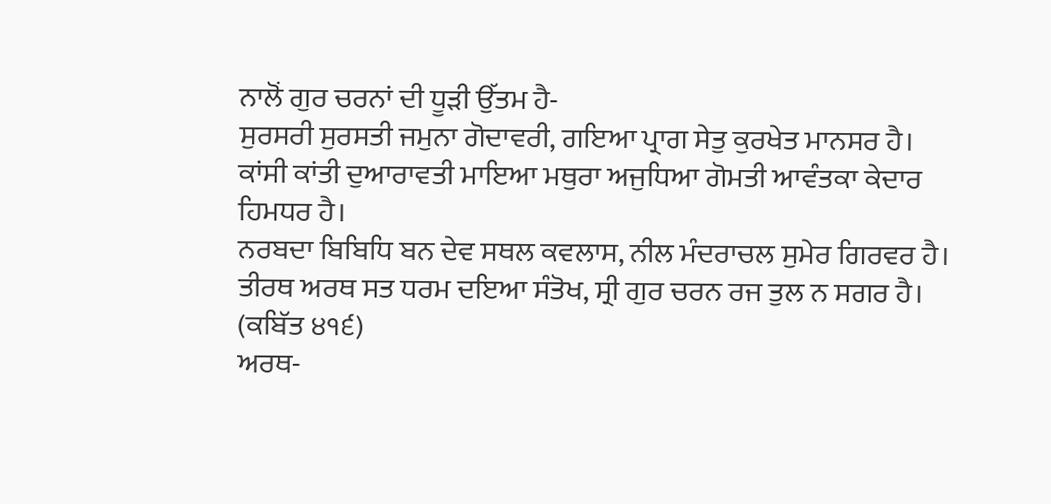ਨਾਲੋਂ ਗੁਰ ਚਰਨਾਂ ਦੀ ਧੂੜੀ ਉੱਤਮ ਹੈ-
ਸੁਰਸਰੀ ਸੁਰਸਤੀ ਜਮੁਨਾ ਗੋਦਾਵਰੀ, ਗਇਆ ਪ੍ਰਾਗ ਸੇਤੁ ਕੁਰਖੇਤ ਮਾਨਸਰ ਹੈ।
ਕਾਂਸੀ ਕਾਂਤੀ ਦੁਆਰਾਵਤੀ ਮਾਇਆ ਮਥੁਰਾ ਅਜੁਧਿਆ ਗੋਮਤੀ ਆਵੰਤਕਾ ਕੇਦਾਰ ਹਿਮਧਰ ਹੈ।
ਨਰਬਦਾ ਬਿਬਿਧਿ ਬਨ ਦੇਵ ਸਥਲ ਕਵਲਾਸ, ਨੀਲ ਮੰਦਰਾਚਲ ਸੁਮੇਰ ਗਿਰਵਰ ਹੈ।
ਤੀਰਥ ਅਰਥ ਸਤ ਧਰਮ ਦਇਆ ਸੰਤੋਖ, ਸ੍ਰੀ ਗੁਰ ਚਰਨ ਰਜ ਤੁਲ ਨ ਸਗਰ ਹੈ।
(ਕਬਿੱਤ ੪੧੬)
ਅਰਥ-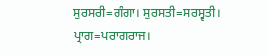ਸੁਰਸਰੀ=ਗੰਗਾ। ਸੁਰਸਤੀ=ਸਰਸ੍ਵਤੀ। ਪ੍ਰਾਗ=ਪਰਾਗਰਾਜ।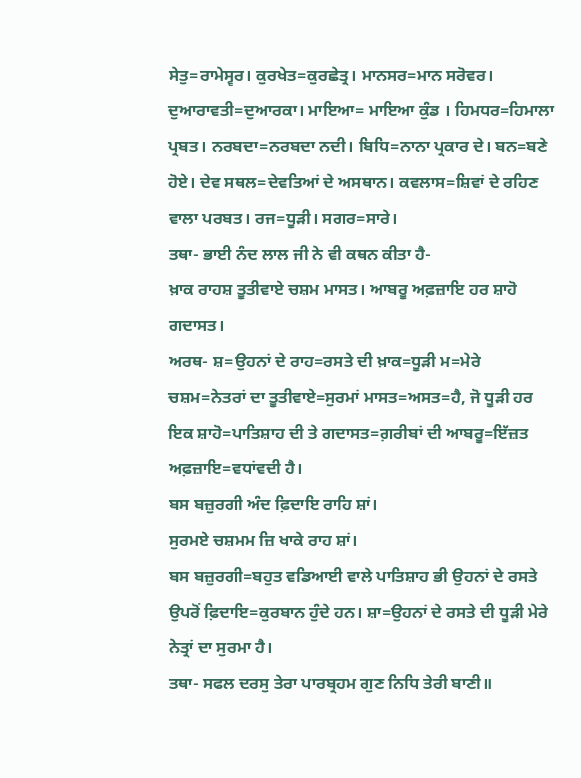ਸੇਤੁ=ਰਾਮੇਸ੍ਵਰ। ਕੁਰਖੇਤ=ਕੁਰਛੇਤ੍ਰ। ਮਾਨਸਰ=ਮਾਨ ਸਰੋਵਰ। ਦੁਆਰਾਵਤੀ=ਦੁਆਰਕਾ। ਮਾਇਆ= ਮਾਇਆ ਕੁੰਡ । ਹਿਮਧਰ=ਹਿਮਾਲਾ ਪ੍ਰਬਤ। ਨਰਬਦਾ=ਨਰਬਦਾ ਨਦੀ। ਬਿਧਿ=ਨਾਨਾ ਪ੍ਰਕਾਰ ਦੇ। ਬਨ=ਬਣੇ ਹੋਏ। ਦੇਵ ਸਥਲ=ਦੇਵਤਿਆਂ ਦੇ ਅਸਥਾਨ। ਕਵਲਾਸ=ਸ਼ਿਵਾਂ ਦੇ ਰਹਿਣ ਵਾਲਾ ਪਰਬਤ। ਰਜ=ਧੂੜੀ। ਸਗਰ=ਸਾਰੇ।
ਤਥਾ- ਭਾਈ ਨੰਦ ਲਾਲ ਜੀ ਨੇ ਵੀ ਕਥਨ ਕੀਤਾ ਹੈ-
ਖ਼ਾਕ ਰਾਹਸ਼ ਤੂਤੀਵਾਏ ਚਸ਼ਮ ਮਾਸਤ। ਆਬਰੂ ਅਫ਼ਜ਼ਾਇ ਹਰ ਸ਼ਾਹੋ ਗਦਾਸਤ।
ਅਰਥ- ਸ਼=ਉਹਨਾਂ ਦੇ ਰਾਹ=ਰਸਤੇ ਦੀ ਖ਼ਾਕ=ਧੂੜੀ ਮ=ਮੇਰੇ ਚਸ਼ਮ=ਨੇਤਰਾਂ ਦਾ ਤੂਤੀਵਾਏ=ਸੁਰਮਾਂ ਮਾਸਤ=ਅਸਤ=ਹੈ, ਜੋ ਧੂੜੀ ਹਰ ਇਕ ਸ਼ਾਹੋ=ਪਾਤਿਸ਼ਾਹ ਦੀ ਤੇ ਗਦਾਸਤ=ਗ਼ਰੀਬਾਂ ਦੀ ਆਬਰੂ=ਇੱਜ਼ਤ ਅਫ਼ਜ਼ਾਇ=ਵਧਾਂਵਦੀ ਹੈ।
ਬਸ ਬਜ਼ੁਰਗੀ ਅੰਦ ਫ਼ਿਦਾਇ ਰਾਹਿ ਸ਼ਾਂ।
ਸੁਰਮਏ ਚਸ਼ਮਮ ਜ਼ਿ ਖਾਕੇ ਰਾਹ ਸ਼ਾਂ।
ਬਸ ਬਜ਼ੁਰਗੀ=ਬਹੁਤ ਵਡਿਆਈ ਵਾਲੇ ਪਾਤਿਸ਼ਾਹ ਭੀ ਉਹਨਾਂ ਦੇ ਰਸਤੇ ਉਪਰੋਂ ਫ਼ਿਦਾਇ=ਕੁਰਬਾਨ ਹੁੰਦੇ ਹਨ। ਸ਼ਾ=ਉਹਨਾਂ ਦੇ ਰਸਤੇ ਦੀ ਧੂੜੀ ਮੇਰੇ ਨੇਤ੍ਰਾਂ ਦਾ ਸੁਰਮਾ ਹੈ।
ਤਥਾ- ਸਫਲ ਦਰਸੁ ਤੇਰਾ ਪਾਰਬ੍ਰਹਮ ਗੁਣ ਨਿਧਿ ਤੇਰੀ ਬਾਣੀ॥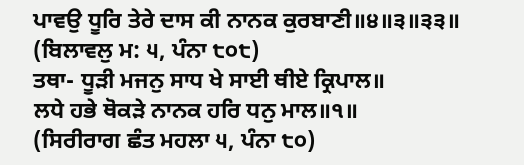ਪਾਵਉ ਧੂਰਿ ਤੇਰੇ ਦਾਸ ਕੀ ਨਾਨਕ ਕੁਰਬਾਣੀ॥੪॥੩॥੩੩॥
(ਬਿਲਾਵਲੁ ਮ: ੫, ਪੰਨਾ ੮੦੮)
ਤਥਾ- ਧੂੜੀ ਮਜਨੁ ਸਾਧ ਖੇ ਸਾਈ ਥੀਏ ਕ੍ਰਿਪਾਲ॥
ਲਧੇ ਹਭੇ ਥੋਕੜੇ ਨਾਨਕ ਹਰਿ ਧਨੁ ਮਾਲ॥੧॥
(ਸਿਰੀਰਾਗ ਛੰਤ ਮਹਲਾ ੫, ਪੰਨਾ ੮੦)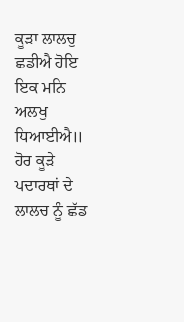ਕੂੜਾ ਲਾਲਚੁ ਛਡੀਐ ਹੋਇ ਇਕ ਮਨਿ ਅਲਖੁ ਧਿਆਈਐ॥
ਹੋਰ ਕੂੜੇ ਪਦਾਰਥਾਂ ਦੇ ਲਾਲਚ ਨੂੰ ਛੱਡ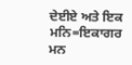ਦੇਈਏ ਅਤੇ ਇਕ ਮਨਿ=ਇਕਾਗਰ ਮਨ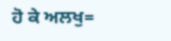ਹੋ ਕੇ ਅਲਖੁ=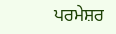ਪਰਮੇਸ਼ਰ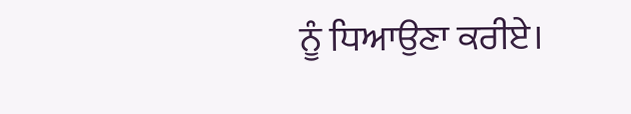ਨੂੰ ਧਿਆਉਣਾ ਕਰੀਏ।